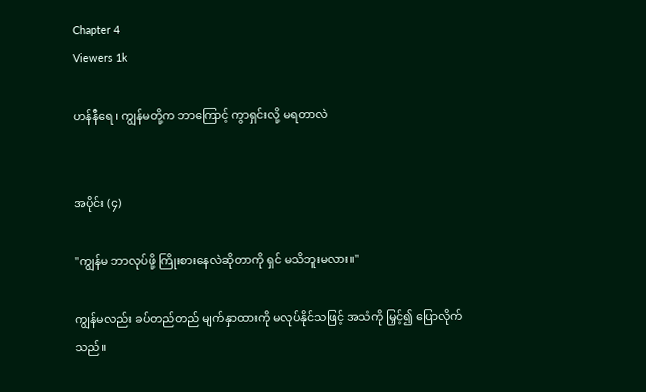Chapter 4
Viewers 1k

ဟန်နီရေ ၊ ကျွန်မတို့က ဘာကြောင့် ကွာရှင်းလို့ မရတာလဲ


အပိုင်း (၄)

"ကျွန်မ ဘာလုပ်ဖို့ ကြိုးစားနေလဲဆိုတာကို ရှင် မသိဘူးမလား။"

ကျွန်မလည်း ခပ်တည်တည် မျက်နှာထားကို မလုပ်နိုင်သဖြင့် အသံကို မြှင့်၍ ပြောလိုက်သည်။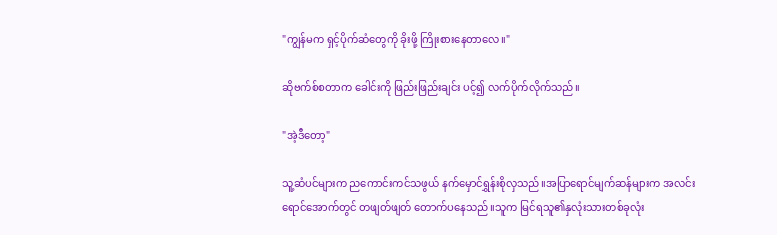"ကျွန်မက ရှင့်ပိုက်ဆံတွေကို ခိုးဖို့ ကြိုးစားနေတာလေ။"

ဆိုဗက်စ်စတာက ခေါင်းကို ဖြည်းဖြည်းချင်း ပင့်၍ လက်ပိုက်လိုက်သည်။

"အဲ့ဒီတော့"

သူ့ဆံပင်များက ညကောင်းကင်သဖွယ် နက်မှောင်ရွှန်းစိုလှသည်။အပြာရောင်မျက်ဆန်များက အလင်းရောင်အောက်တွင် တဖျတ်ဖျတ် တောက်ပနေသည်။သူက မြင်ရသူ၏နှလုံးသားတစ်ခုလုံး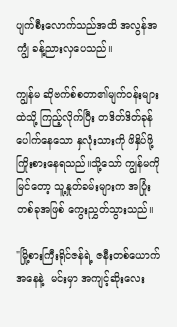ပျက်စီးလောက်သည်အထိ အလွန်အကျွံ ခန့်ညားလှပေသည်။

ကျွန်မ ဆိုဗက်စ်စတာ၏မျက်ဝန်းများထဲသို့ ကြည့်လိုက်ပြီး တဒိတ်ဒိတ်ခုန်ပေါက်နေသော နှလုံးသားကို ဖိနှိပ်ဖို့ ကြိုးစားနေရသည်။သို့သော် ကျွန်မကို မြင်တော့ သူ့နှုတ်ခမ်းများက အပြုံးတစ်ခုအဖြစ် ကွေးညွှတ်သွားသည်။

"မြို့စားကြီးရိုင်ဇန်ရဲ့ ဇနီးတစ်ယောက်အနေနဲ့  မင်းမှာ အကျင့်ဆိုးလေး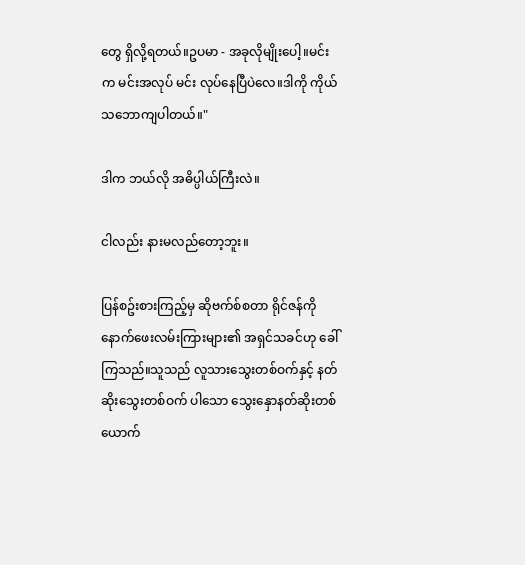တွေ ရှိလို့ရတယ်။ဥပမာ - အခုလိုမျိုးပေါ့။မင်းက မင်းအလုပ် မင်း လုပ်နေပြီပဲလေ။ဒါကို ကိုယ် သဘောကျပါတယ်။"

ဒါက ဘယ်လို အဓိပ္ပါယ်ကြီးလဲ။

ငါလည်း နားမလည်တော့ဘူး။

ပြန်စဥ်းစားကြည့်မှ ဆိုဗက်စ်စတာ ရိုင်ဇန်ကို နောက်ဖေးလမ်းကြားများ၏ အရှင်သခင်ဟု ခေါ်ကြသည်။သူသည် လူသားသွေးတစ်ဝက်နှင့် နတ်ဆိုးသွေးတစ်ဝက် ပါသော သွေးနှောနတ်ဆိုးတစ်ယောက်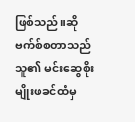ဖြစ်သည်။ဆိုဗက်စ်စတာသည် သူ၏ မင်းဆွေစိုးမျိုးဖခင်ထံမှ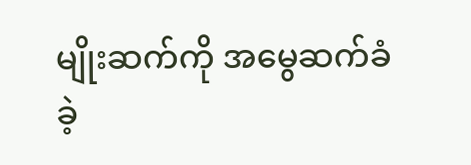မျိုးဆက်ကို အမွေဆက်ခံခဲ့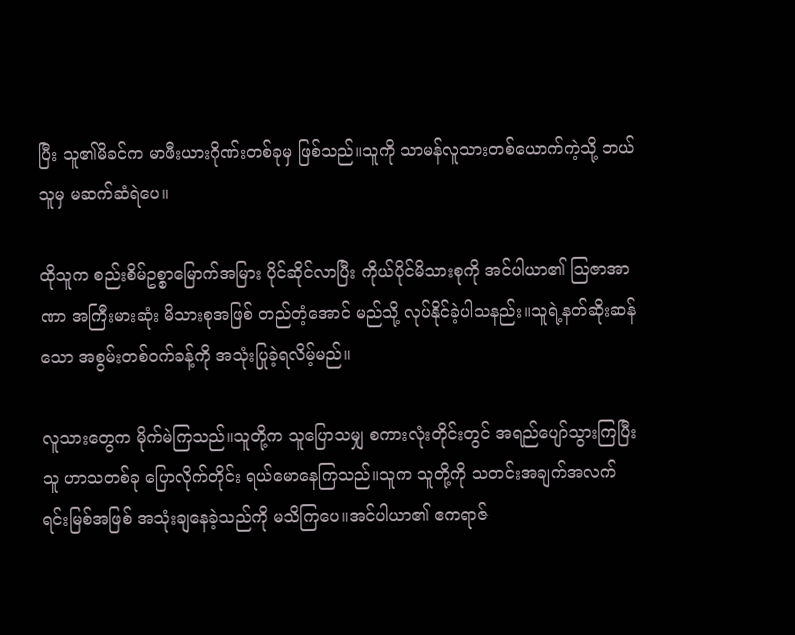ပြီး သူ၏မိခင်က မာဖီးယားဂိုဏ်းတစ်ခုမှ ဖြစ်သည်။သူကို သာမန်လူသားတစ်ယောက်ကဲ့သို့ ဘယ်သူမှ မဆက်ဆံရဲပေ။

ထိုသူက စည်းစိမ်ဥစ္စာမြောက်အမြား ပိုင်ဆိုင်လာပြီး ကိုယ်ပိုင်မိသားစုကို အင်ပါယာ၏ ဩဇာအာဏာ အကြီးမားဆုံး မိသားစုအဖြစ် တည်တံ့အောင် မည်သို့ လုပ်နိုင်ခဲ့ပါသနည်း။သူရဲ့နတ်ဆိုးဆန်သော အစွမ်းတစ်ဝက်ခန့်ကို အသုံးပြုခဲ့ရလိမ့်မည်။

လူသားတွေက မိုက်မဲကြသည်။သူတို့က သူပြောသမျှ စကားလုံးတိုင်းတွင် အရည်ပျော်သွားကြပြီး သူ ဟာသတစ်ခု ပြောလိုက်တိုင်း ရယ်မောနေကြသည်။သူက သူတို့ကို သတင်းအချက်အလက်ရင်းမြစ်အဖြစ် အသုံးချနေခဲ့သည်ကို မသိကြပေ။အင်ပါယာ၏ ဧကရာဇ်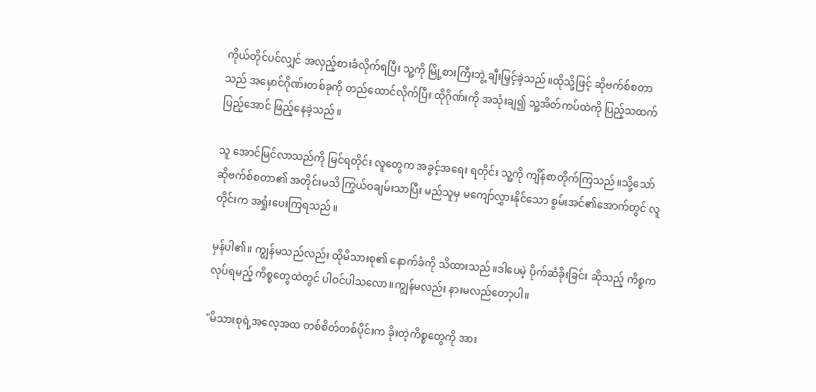ကိုယ်တိုင်ပင်လျှင် အလှည့်စားခံလိုက်ရပြီး သူ့ကို မြို့စားကြီးဘွဲ့ ချီးမြှင့်ခဲ့သည်။ထိုသို့ဖြင့် ဆိုဗက်စ်စတာသည် အမှောင်ဂိုဏ်းတစ်ခုကို တည်ထောင်လိုက်ပြီး ထိုဂိုဏ်းကို အသုံးချ၍ သူ့အိတ်ကပ်ထဲကို ပြည့်သထက် ပြည့်အောင် ဖြည့်နေခဲ့သည်။

သူ အောင်မြင်လာသည်ကို မြင်ရတိုင်း လူတွေက အခွင့်အရေး ရတိုင်း သူ့ကို ကျိန်စာတိုက်ကြသည်။သို့သော် ဆိုဗက်စ်စတာ၏ အတိုင်းမသိ ကြွယ်ဝချမ်းသာပြီး မည်သူမှ မကျော်လွှားနိုင်သော စွမ်းအင်၏အောက်တွင် လူတိုင်းက အရှုံးပေးကြရသည်။

မှန်ပါ၏။ ကျွန်မသည်လည်း ထိုမိသားစု၏ နောက်ခံကို သိထားသည်။ဒါပေမဲ့ ပိုက်ဆံခိုးခြင်း ဆိုသည့် ကိစ္စက လုပ်ရမည့် ကိစ္စတွေထဲတွင် ပါဝင်ပါသလော။ကျွန်မလည်း နားမလည်တော့ပါ။

"မိသားစုရဲ့အလေ့အထ တစ်စိတ်တစ်ပိုင်းက ခိုးတဲ့ကိစ္စတွေကို အား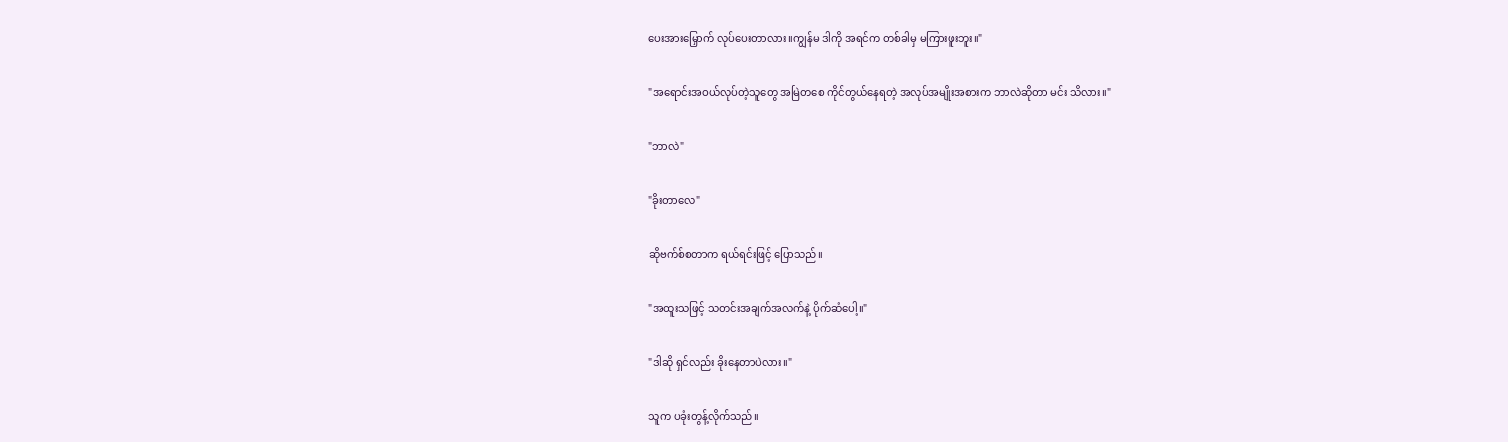ပေးအားမြှောက် လုပ်ပေးတာလား။ကျွန်မ ဒါကို အရင်က တစ်ခါမှ မကြားဖူးဘူး။"

"အရောင်းအဝယ်လုပ်တဲ့သူတွေ အမြဲတစေ ကိုင်တွယ်နေရတဲ့ အလုပ်အမျိုးအစားက ဘာလဲဆိုတာ မင်း သိလား။"

"ဘာလဲ"

"ခိုးတာလေ"

ဆိုဗက်စ်စတာက ရယ်ရင်းဖြင့် ပြောသည်။

"အထူးသဖြင့် သတင်းအချက်အလက်နဲ့ ပိုက်ဆံပေါ့။"

"ဒါဆို ရှင်လည်း ခိုးနေတာပဲလား။"

သူက ပခုံးတွန့်လိုက်သည်။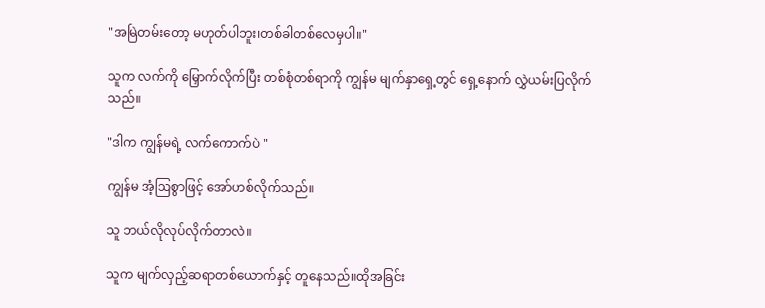"အမြဲတမ်းတော့ မဟုတ်ပါဘူး၊တစ်ခါတစ်လေမှပါ။"

သူက လက်ကို မြှောက်လိုက်ပြီး တစ်စုံတစ်ရာကို ကျွန်မ မျက်နှာရှေ့တွင် ရှေ့နောက် လွှဲယမ်းပြလိုက်သည်။

"ဒါက ကျွန်မရဲ့ လက်ကောက်ပဲ "

ကျွန်မ အံ့ဩစွာဖြင့် အော်ဟစ်လိုက်သည်။

သူ ဘယ်လိုလုပ်လိုက်တာလဲ။

သူက မျက်လှည့်ဆရာတစ်ယောက်နှင့် တူနေသည်။ထိုအခြင်း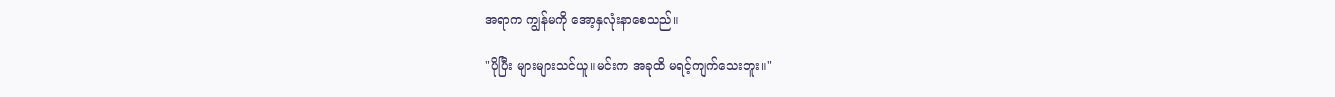အရာက ကျွန်မကို အော့နှလုံးနာစေသည်။

"ပိုပြီး များများသင်ယူ။မင်းက အခုထိ မရင့်ကျက်သေးဘူး။"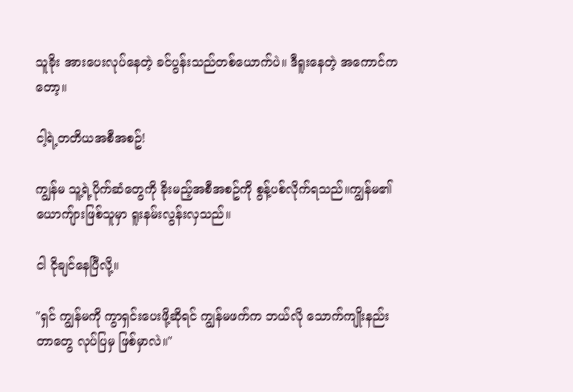သူခိုး အားပေးလုပ်နေတဲ့ ခင်ပွန်းသည်တစ်ယောက်ပဲ။ ဒီရူးနေတဲ့ အကောင်ကတော့။

ငါ့ရဲ့တတိယအစီအစဥ်!

ကျွန်မ သူ့ရဲ့ပိုက်ဆံတွေကို ခိုးမည့်အစီအစဥ်ကို စွန့်ပစ်လိုက်ရသည်။ကျွန်မ၏ယောကျ်ားဖြစ်သူမှာ ရူးနမ်းလွန်းလှသည်။

ငါ ငိုချင်နေပြီလို့။

"ရှင် ကျွန်မကို ကွာရှင်းပေးဖို့ဆိုရင် ကျွန်မဖက်က ဘယ်လို သောက်ကျိုးနည်းတာတွေ လုပ်ပြမှ ဖြစ်မှာလဲ။"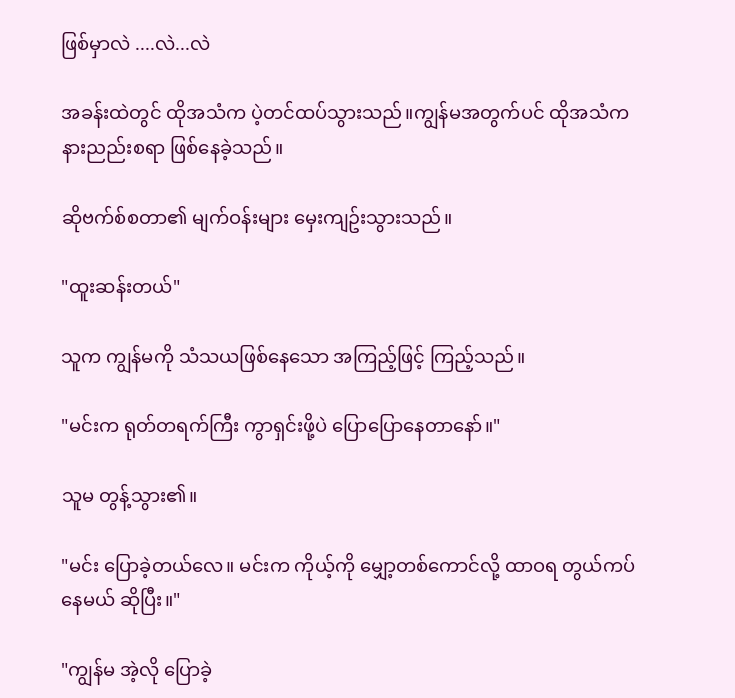ဖြစ်မှာလဲ ....လဲ...လဲ

အခန်းထဲတွင် ထိုအသံက ပဲ့တင်ထပ်သွားသည်။ကျွန်မအတွက်ပင် ထိုအသံက နားညည်းစရာ ဖြစ်နေခဲ့သည်။

ဆိုဗက်စ်စတာ၏ မျက်ဝန်းများ မှေးကျဥ်းသွားသည်။

"ထူးဆန်းတယ်"

သူက ကျွန်မကို သံသယဖြစ်နေသော အကြည့်ဖြင့် ကြည့်သည်။

"မင်းက ရုတ်တရက်ကြီး ကွာရှင်းဖို့ပဲ ပြောပြောနေတာနော်။"

သူမ တွန့်သွား၏။

"မင်း ပြောခဲ့တယ်လေ။ မင်းက ကိုယ့်ကို မျှော့တစ်ကောင်လို့ ထာဝရ တွယ်ကပ်နေမယ် ဆိုပြီး။"

"ကျွန်မ အဲ့လို ပြောခဲ့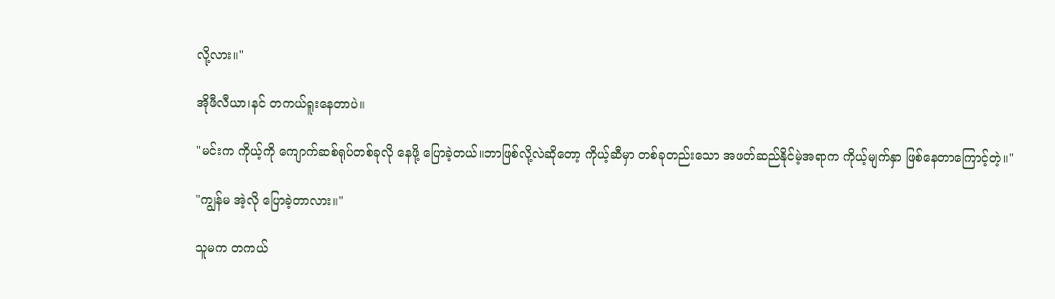လို့လား။"

အိုဖီလီယာ၊နင် တကယ်ရူးနေတာပဲ။

"မင်းက ကိုယ့်ကို ကျောက်ဆစ်ရုပ်တစ်ခုလို နေဖို့ ပြောခဲ့တယ်။ဘာဖြစ်လို့လဲဆိုတော့ ကိုယ့်ဆီမှာ တစ်ခုတည်းသော အဖတ်ဆည်နိုင်မဲ့အရာက ကိုယ့်မျက်နှာ ဖြစ်နေတာကြောင့်တဲ့။"

"ကျွန်မ အဲ့လို ပြောခဲ့တာလား။"

သူမက တကယ်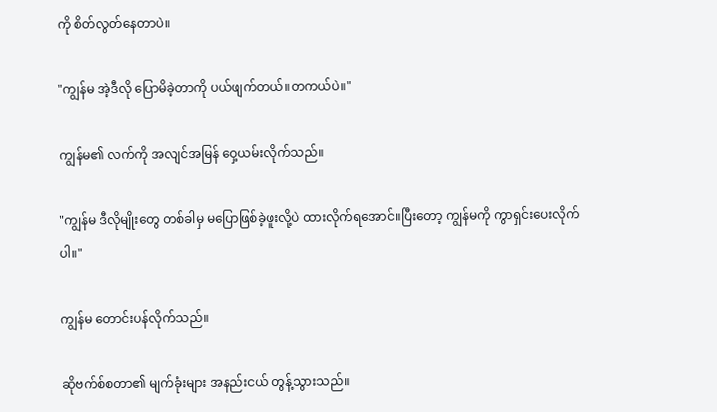ကို စိတ်လွတ်နေတာပဲ။

"ကျွန်မ အဲ့ဒီလို ပြောမိခဲ့တာကို ပယ်ဖျက်တယ်။တကယ်ပဲ။"

ကျွန်မ၏ လက်ကို အလျင်အမြန် ဝှေ့ယမ်းလိုက်သည်။

"ကျွန်မ ဒီလိုမျိုးတွေ တစ်ခါမှ မပြောဖြစ်ခဲ့ဖူးလို့ပဲ ထားလိုက်ရအောင်။ပြီးတော့ ကျွန်မကို ကွာရှင်းပေးလိုက်ပါ။"

ကျွန်မ တောင်းပန်လိုက်သည်။

ဆိုဗက်စ်စတာ၏ မျက်ခုံးများ အနည်းငယ် တွန့်သွားသည်။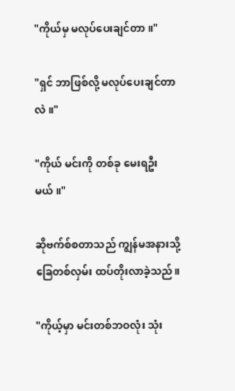"ကိုယ်မှ မလုပ်ပေးချင်တာ။"

"ရှင် ဘာဖြစ်လို့ မလုပ်ပေးချင်တာလဲ။"

"ကိုယ် မင်းကို တစ်ခု မေးရဦးမယ်။"

ဆိုဗက်စ်စတာသည် ကျွန်မအနားသို့ ခြေတစ်လှမ်း ထပ်တိုးလာခဲ့သည်။

"ကိုယ့်မှာ မင်းတစ်ဘဝလုံး သုံး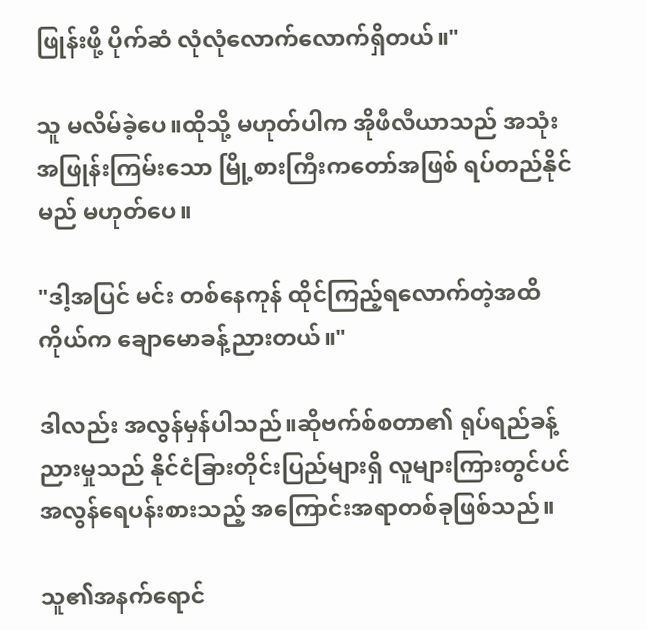ဖြုန်းဖို့ ပိုက်ဆံ လုံလုံလောက်လောက်ရှိတယ်။"

သူ မလိမ်ခဲ့ပေ။ထိုသို့ မဟုတ်ပါက အိုဖီလီယာသည် အသုံးအဖြုန်းကြမ်းသော မြို့စားကြီးကတော်အဖြစ် ရပ်တည်နိုင်မည် မဟုတ်ပေ။

"ဒါ့အပြင် မင်း တစ်နေကုန် ထိုင်ကြည့်ရလောက်တဲ့အထိ ကိုယ်က ချောမောခန့်ညားတယ်။"

ဒါလည်း အလွန်မှန်ပါသည်။ဆိုဗက်စ်စတာ၏ ရုပ်ရည်ခန့်ညားမှုသည် နိုင်ငံခြားတိုင်းပြည်များရှိ လူများကြားတွင်ပင် အလွန်ရေပန်းစားသည့် အကြောင်းအရာတစ်ခုဖြစ်သည်။

သူ၏အနက်ရောင်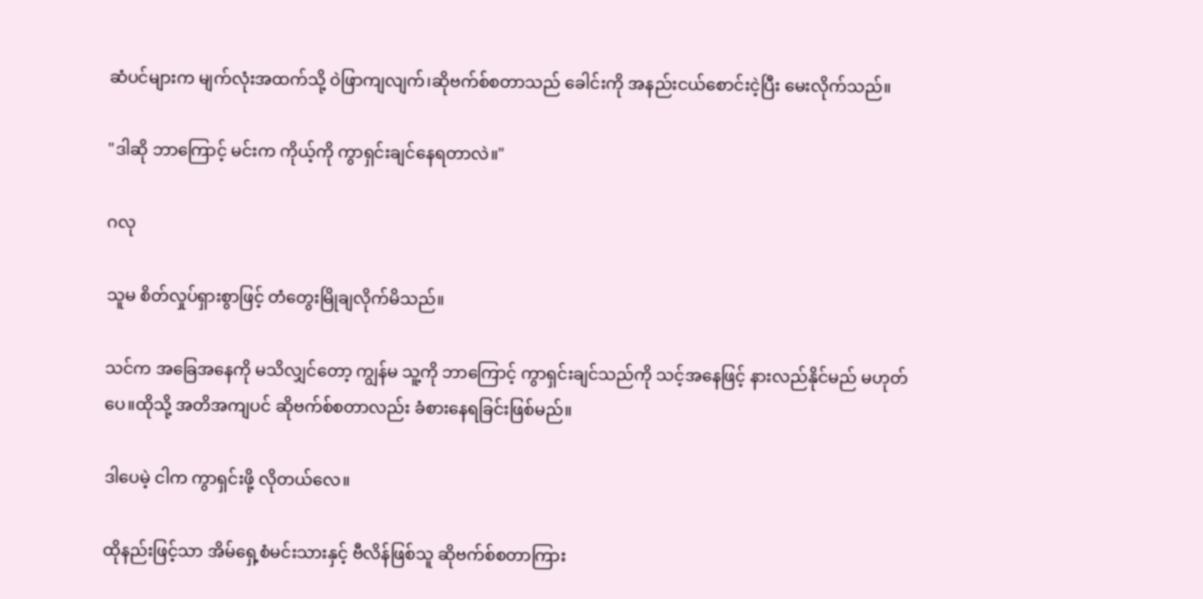ဆံပင်များက မျက်လုံးအထက်သို့ ဝဲဖြာကျလျက်၊ဆိုဗက်စ်စတာသည် ခေါင်းကို အနည်းငယ်စောင်းငဲ့ပြီး မေးလိုက်သည်။

"ဒါဆို ဘာကြောင့် မင်းက ကိုယ့်ကို ကွာရှင်းချင်နေရတာလဲ။"

ဂလု

သူမ စိတ်လှုပ်ရှားစွာဖြင့် တံတွေးမြိုချလိုက်မိသည်။

သင်က အခြေအနေကို မသိလျှင်တော့ ကျွန်မ သူ့ကို ဘာကြောင့် ကွာရှင်းချင်သည်ကို သင့်အနေဖြင့် နားလည်နိုင်မည် မဟုတ်ပေ။ထိုသို့ အတိအကျပင် ဆိုဗက်စ်စတာလည်း ခံစားနေရခြင်းဖြစ်မည်။

ဒါပေမဲ့ ငါက ကွာရှင်းဖို့ လိုတယ်လေ။

ထိုနည်းဖြင့်သာ အိမ်ရှေ့စံမင်းသားနှင့် ဗီလိန်ဖြစ်သူ ဆိုဗက်စ်စတာကြား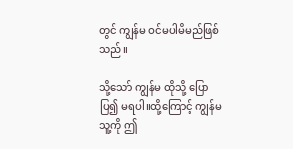တွင် ကျွန်မ ဝင်မပါမိမည်ဖြစ်သည်။

သို့သော် ကျွန်မ ထိုသို့ ပြောပြ၍ မရပါ။ထို့ကြောင့် ကျွန်မ သူ့ကို ဤ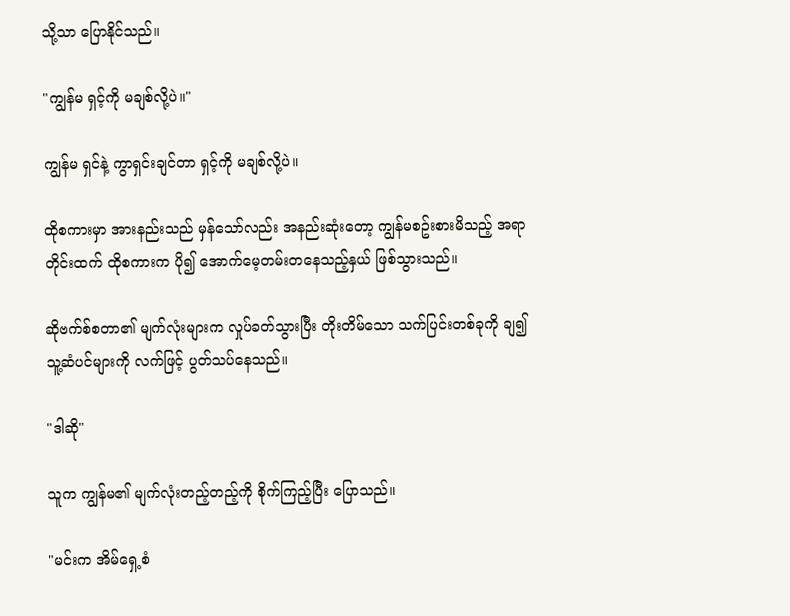သို့သာ ပြောနိုင်သည်။

"ကျွန်မ ရှင့်ကို မချစ်လို့ပဲ။"

ကျွန်မ ရှင်နဲ့ ကွာရှင်းချင်တာ ရှင့်ကို မချစ်လို့ပဲ။

ထိုစကားမှာ အားနည်းသည် မှန်သော်လည်း အနည်းဆုံးတော့ ကျွန်မစဥ်းစားမိသည့် အရာတိုင်းထက် ထိုစကားက ပို၍ အောက်မေ့တမ်းတနေသည့်နှယ် ဖြစ်သွားသည်။

ဆိုဗက်စ်စတာ၏ မျက်လုံးများက လှုပ်ခတ်သွားပြီး တိုးတိမ်သော သက်ပြင်းတစ်ခုကို ချ၍ သူ့ဆံပင်များကို လက်ဖြင့် ပွတ်သပ်နေသည်။

"ဒါဆို"

သူက ကျွန်မ၏ မျက်လုံးတည့်တည့်ကို စိုက်ကြည့်ပြီး ပြောသည်။

"မင်းက အိမ်ရှေ့စံ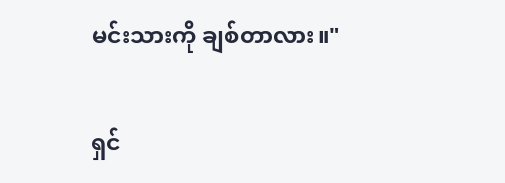မင်းသားကို ချစ်တာလား။"

ရှင်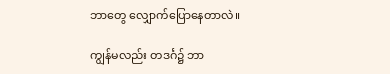ဘာတွေ လျှောက်ပြောနေတာလဲ။

ကျွန်မလည်း တဒင်္ဂ၌ ဘာ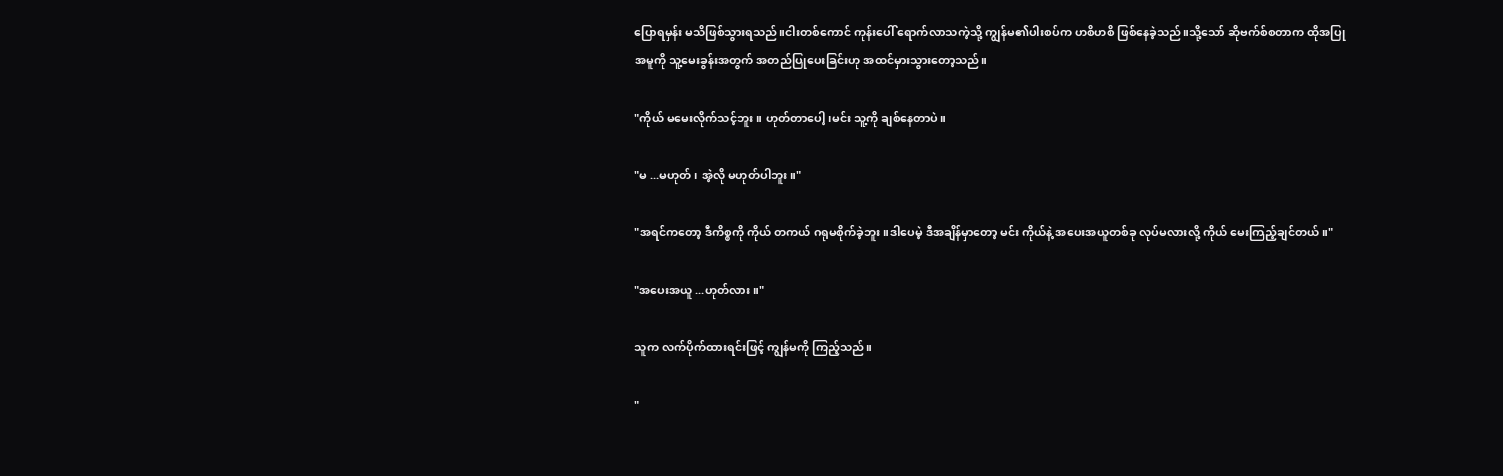ပြောရမှန်း မသိဖြစ်သွားရသည်။ငါးတစ်ကောင် ကုန်းပေါ် ရောက်လာသကဲ့သို့ ကျွန်မ၏ပါးစပ်က ဟစိဟစိ ဖြစ်နေခဲ့သည်။သို့သော် ဆိုဗက်စ်စတာက ထိုအပြုအမူကို သူ့မေးခွန်းအတွက် အတည်ပြုပေးခြင်းဟု အထင်မှားသွားတော့သည်။

"ကိုယ် မမေးလိုက်သင့်ဘူး။ ဟုတ်တာပေါ့၊မင်း သူ့ကို ချစ်နေတာပဲ။

"မ ...မဟုတ်၊ အဲ့လို မဟုတ်ပါဘူး။"

"အရင်ကတော့ ဒီကိစ္စကို ကိုယ် တကယ် ဂရုမစိုက်ခဲ့ဘူး။ဒါပေမဲ့ ဒီအချိန်မှာတော့ မင်း ကိုယ်နဲ့ အပေးအယူတစ်ခု လုပ်မလားလို့ ကိုယ် မေးကြည့်ချင်တယ်။"

"အပေးအယူ ...ဟုတ်လား။"

သူက လက်ပိုက်ထားရင်းဖြင့် ကျွန်မကို ကြည့်သည်။

"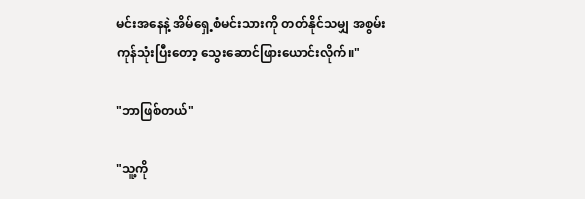မင်းအနေနဲ့ အိမ်ရှေ့စံမင်းသားကို တတ်နိုင်သမျှ အစွမ်းကုန်သုံးပြီးတော့ သွေးဆောင်ဖြားယောင်းလိုက်။"

"ဘာဖြစ်တယ်"

"သူ့ကို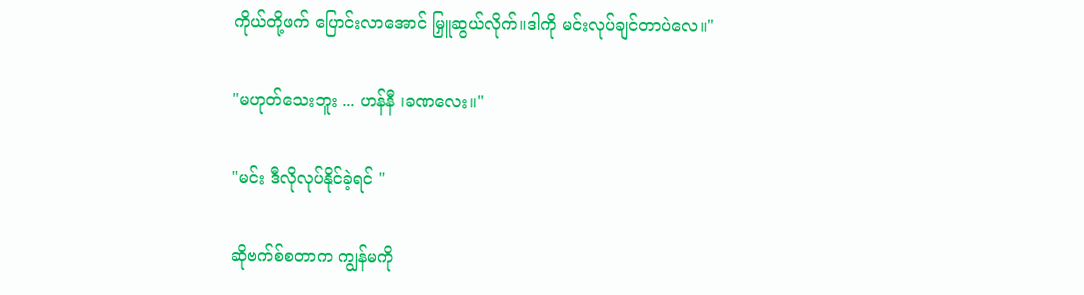ကိုယ်တို့ဖက် ပြောင်းလာအောင် မြှူဆွယ်လိုက်။ဒါကို မင်းလုပ်ချင်တာပဲလေ။"

"မဟုတ်သေးဘူး ... ဟန်နီ ၊ခဏလေး။"

"မင်း ဒီလိုလုပ်နိုင်ခဲ့ရင် "

ဆိုဗက်စ်စတာက ကျွန်မကို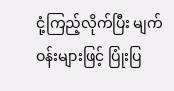ငုံ့ကြည့်လိုက်ပြီး မျက်ဝန်းများဖြင့် ပြုံးပြ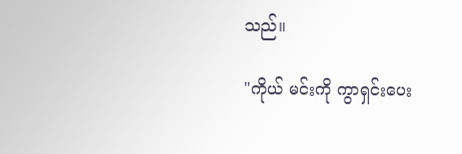သည်။

"ကိုယ် မင်းကို ကွာရှင်းပေး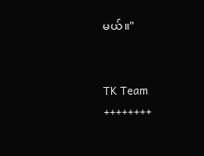မယ်။"


TK Team
++++++++